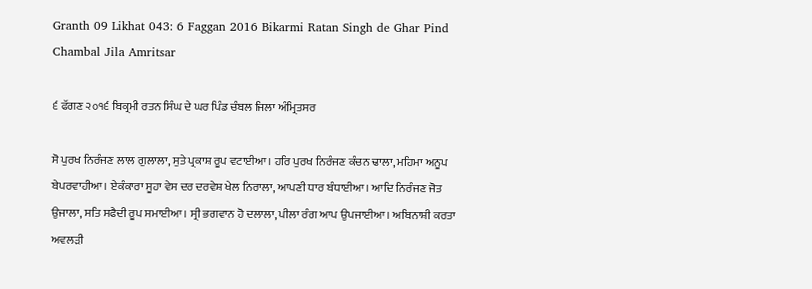Granth 09 Likhat 043: 6 Faggan 2016 Bikarmi Ratan Singh de Ghar Pind Chambal Jila Amritsar

੬ ਫੱਗਣ ੨੦੧੬ ਬਿਕ੍ਰਮੀ ਰਤਨ ਸਿੰਘ ਦੇ ਘਰ ਪਿੰਡ ਚੰਬਲ ਜਿਲਾ ਅੰਮ੍ਰਿਤਸਰ

ਸੋ ਪੁਰਖ ਨਿਰੰਜਣ ਲਾਲ ਗੁਲਾਲਾ, ਸੁਤੇ ਪ੍ਰਕਾਸ਼ ਰੂਪ ਵਟਾਈਆ। ਹਰਿ ਪੁਰਖ ਨਿਰੰਜਣ ਕੰਚਨ ਢਾਲਾ, ਮਹਿਮਾ ਅਨੂਪ ਬੇਪਰਵਾਹੀਆ। ਏਕੰਕਾਰਾ ਸੂਹਾ ਵੇਸ ਦਰ ਦਰਵੇਸ਼ ਖੇਲ ਨਿਰਾਲਾ, ਆਪਣੀ ਧਾਰ ਬੰਧਾਈਆ। ਆਦਿ ਨਿਰੰਜਣ ਜੋਤ ਉਜਾਲਾ, ਸਤਿ ਸਫੈਦੀ ਰੂਪ ਸਮਾਈਆ। ਸ੍ਰੀ ਭਗਵਾਨ ਹੋ ਦਲਾਲਾ, ਪੀਲਾ ਰੰਗ ਆਪ ਉਪਜਾਈਆ। ਅਬਿਨਾਸ਼ੀ ਕਰਤਾ ਅਵਲੜੀ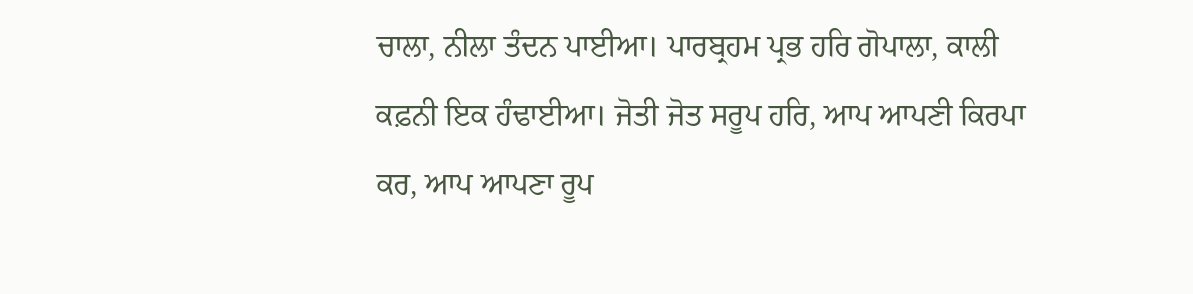ਚਾਲਾ, ਨੀਲਾ ਤੰਦਨ ਪਾਈਆ। ਪਾਰਬ੍ਰਹਮ ਪ੍ਰਭ ਹਰਿ ਗੋਪਾਲਾ, ਕਾਲੀ ਕਫ਼ਨੀ ਇਕ ਹੰਢਾਈਆ। ਜੋਤੀ ਜੋਤ ਸਰੂਪ ਹਰਿ, ਆਪ ਆਪਣੀ ਕਿਰਪਾ ਕਰ, ਆਪ ਆਪਣਾ ਰੂਪ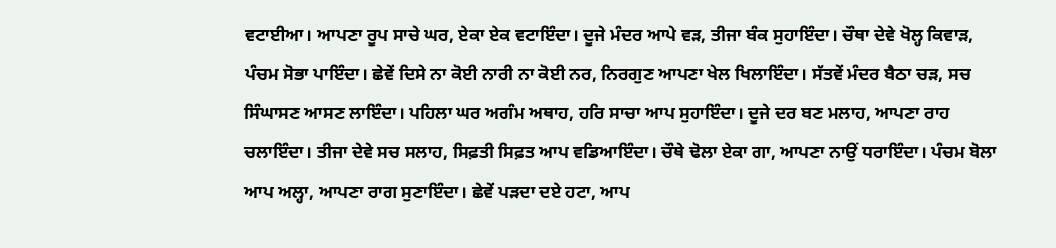ਵਟਾਈਆ। ਆਪਣਾ ਰੂਪ ਸਾਚੇ ਘਰ, ਏਕਾ ਏਕ ਵਟਾਇੰਦਾ। ਦੂਜੇ ਮੰਦਰ ਆਪੇ ਵੜ, ਤੀਜਾ ਬੰਕ ਸੁਹਾਇੰਦਾ। ਚੌਥਾ ਦੇਵੇ ਖੋਲ੍ਹ ਕਿਵਾੜ, ਪੰਚਮ ਸੋਭਾ ਪਾਇੰਦਾ। ਛੇਵੇਂ ਦਿਸੇ ਨਾ ਕੋਈ ਨਾਰੀ ਨਾ ਕੋਈ ਨਰ, ਨਿਰਗੁਣ ਆਪਣਾ ਖੇਲ ਖਿਲਾਇੰਦਾ। ਸੱਤਵੇਂ ਮੰਦਰ ਬੈਠਾ ਚੜ, ਸਚ ਸਿੰਘਾਸਣ ਆਸਣ ਲਾਇੰਦਾ। ਪਹਿਲਾ ਘਰ ਅਗੰਮ ਅਥਾਹ, ਹਰਿ ਸਾਚਾ ਆਪ ਸੁਹਾਇੰਦਾ। ਦੂਜੇ ਦਰ ਬਣ ਮਲਾਹ, ਆਪਣਾ ਰਾਹ ਚਲਾਇੰਦਾ। ਤੀਜਾ ਦੇਵੇ ਸਚ ਸਲਾਹ, ਸਿਫ਼ਤੀ ਸਿਫ਼ਤ ਆਪ ਵਡਿਆਇੰਦਾ। ਚੌਥੇ ਢੋਲਾ ਏਕਾ ਗਾ, ਆਪਣਾ ਨਾਉਂ ਧਰਾਇੰਦਾ। ਪੰਚਮ ਬੋਲਾ ਆਪ ਅਲ੍ਹਾ, ਆਪਣਾ ਰਾਗ ਸੁਣਾਇੰਦਾ। ਛੇਵੇਂ ਪੜਦਾ ਦਏ ਹਟਾ, ਆਪ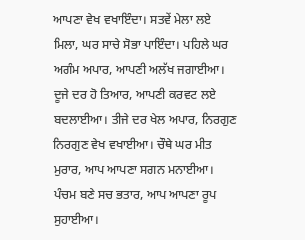ਆਪਣਾ ਵੇਖ ਵਖਾਇੰਦਾ। ਸਤਵੇਂ ਮੇਲਾ ਲਏ ਮਿਲਾ, ਘਰ ਸਾਚੇ ਸੋਭਾ ਪਾਇੰਦਾ। ਪਹਿਲੇ ਘਰ ਅਗੰਮ ਅਪਾਰ, ਆਪਣੀ ਅਲੱਖ ਜਗਾਈਆ। ਦੂਜੇ ਦਰ ਹੋ ਤਿਆਰ, ਆਪਣੀ ਕਰਵਟ ਲਏ ਬਦਲਾਈਆ। ਤੀਜੇ ਦਰ ਖੇਲ ਅਪਾਰ, ਨਿਰਗੁਣ ਨਿਰਗੁਣ ਵੇਖ ਵਖਾਈਆ। ਚੌਥੇ ਘਰ ਮੀਤ ਮੁਰਾਰ, ਆਪ ਆਪਣਾ ਸਗਨ ਮਨਾਈਆ। ਪੰਚਮ ਬਣੇ ਸਚ ਭਤਾਰ, ਆਪ ਆਪਣਾ ਰੂਪ ਸੁਹਾਈਆ।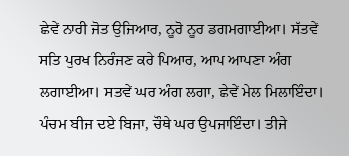ਛੇਵੇਂ ਨਾਰੀ ਜੋਤ ਉਜਿਆਰ, ਨੂਰੋ ਨੂਰ ਡਗਮਗਾਈਆ। ਸੱਤਵੇਂ ਸਤਿ ਪੁਰਖ ਨਿਰੰਜਣ ਕਰੇ ਪਿਆਰ, ਆਪ ਆਪਣਾ ਅੰਗ ਲਗਾਈਆ। ਸਤਵੇਂ ਘਰ ਅੰਗ ਲਗਾ, ਛੇਵੇਂ ਮੇਲ ਮਿਲਾਇੰਦਾ। ਪੰਚਮ ਬੀਜ ਦਏ ਬਿਜਾ, ਚੌਥੇ ਘਰ ਉਪਜਾਇੰਦਾ। ਤੀਜੇ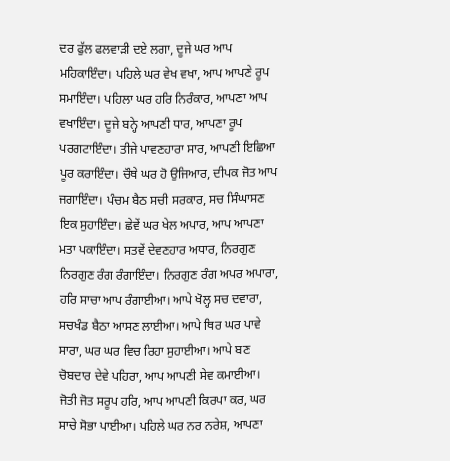ਦਰ ਫੁੱਲ ਫਲਵਾੜੀ ਦਏ ਲਗਾ, ਦੂਜੇ ਘਰ ਆਪ ਮਹਿਕਾਇੰਦਾ। ਪਹਿਲੇ ਘਰ ਵੇਖ ਵਖਾ, ਆਪ ਆਪਣੇ ਰੂਪ ਸਮਾਇੰਦਾ। ਪਹਿਲਾ ਘਰ ਹਰਿ ਨਿਰੰਕਾਰ, ਆਪਣਾ ਆਪ ਵਖਾਇੰਦਾ। ਦੂਜੇ ਬਨ੍ਹੇ ਆਪਣੀ ਧਾਰ, ਆਪਣਾ ਰੂਪ ਪਰਗਟਾਇੰਦਾ। ਤੀਜੇ ਪਾਵਣਹਾਰਾ ਸਾਰ, ਆਪਣੀ ਇਛਿਆ ਪੂਰ ਕਰਾਇੰਦਾ। ਚੌਥੇ ਘਰ ਹੋ ਉਜਿਆਰ, ਦੀਪਕ ਜੋਤ ਆਪ ਜਗਾਇੰਦਾ। ਪੰਚਮ ਬੈਠ ਸਚੀ ਸਰਕਾਰ, ਸਚ ਸਿੰਘਾਸਣ ਇਕ ਸੁਹਾਇੰਦਾ। ਛੇਵੇਂ ਘਰ ਖੇਲ ਅਪਾਰ, ਆਪ ਆਪਣਾ ਮਤਾ ਪਕਾਇੰਦਾ। ਸਤਵੇਂ ਦੇਵਣਹਾਰ ਅਧਾਰ, ਨਿਰਗੁਣ ਨਿਰਗੁਣ ਰੰਗ ਰੰਗਾਇੰਦਾ। ਨਿਰਗੁਣ ਰੰਗ ਅਪਰ ਅਪਾਰਾ, ਹਰਿ ਸਾਚਾ ਆਪ ਰੰਗਾਈਆ। ਆਪੇ ਖੋਲ੍ਹ ਸਚ ਦਵਾਰਾ, ਸਚਖੰਡ ਬੈਠਾ ਆਸਣ ਲਾਈਆ। ਆਪੇ ਥਿਰ ਘਰ ਪਾਵੇ ਸਾਰਾ, ਘਰ ਘਰ ਵਿਚ ਰਿਹਾ ਸੁਹਾਈਆ। ਆਪੇ ਬਣ ਚੋਬਦਾਰ ਦੇਵੇ ਪਹਿਰਾ, ਆਪ ਆਪਣੀ ਸੇਵ ਕਮਾਈਆ। ਜੋਤੀ ਜੋਤ ਸਰੂਪ ਹਰਿ, ਆਪ ਆਪਣੀ ਕਿਰਪਾ ਕਰ, ਘਰ ਸਾਚੇ ਸੋਭਾ ਪਾਈਆ। ਪਹਿਲੇ ਘਰ ਨਰ ਨਰੇਸ਼, ਆਪਣਾ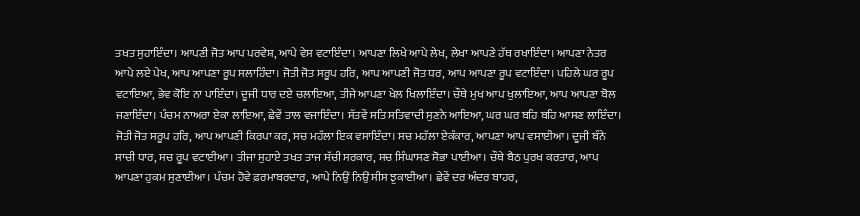ਤਖਤ ਸੁਹਾਇੰਦਾ। ਆਪਣੀ ਜੋਤ ਆਪ ਪਰਵੇਸ਼, ਆਪੇ ਵੇਸ ਵਟਾਇੰਦਾ। ਆਪਣਾ ਲਿਖੇ ਆਪੇ ਲੇਖ, ਲੇਖਾ ਆਪਣੇ ਹੱਥ ਰਖਾਇੰਦਾ। ਆਪਣਾ ਨੇਤਰ ਆਪੇ ਲਏ ਪੇਖ, ਆਪ ਆਪਣਾ ਰੂਪ ਸਲਾਹਿੰਦਾ। ਜੋਤੀ ਜੋਤ ਸਰੂਪ ਹਰਿ, ਆਪ ਆਪਣੀ ਜੋਤ ਧਰ, ਆਪ ਆਪਣਾ ਰੂਪ ਵਟਾਇੰਦਾ। ਪਹਿਲੇ ਘਰ ਰੂਪ ਵਟਾਇਆ, ਭੇਵ ਕੋਇ ਨਾ ਪਾਇੰਦਾ। ਦੂਜੀ ਧਾਰ ਦਏ ਚਲਾਇਆ, ਤੀਜੇ ਆਪਣਾ ਖੇਲ ਖਿਲਾਇੰਦਾ। ਚੌਥੇ ਮੁਖ ਆਪ ਖੁਲਾਇਆ, ਆਪ ਆਪਣਾ ਬੋਲ ਜਣਾਇੰਦਾ। ਪੰਚਮ ਨਾਅਰਾ ਏਕਾ ਲਾਇਆ, ਛੇਵੇਂ ਤਾਲ ਵਜਾਇੰਦਾ। ਸੱਤਵੇਂ ਸਤਿ ਸਤਿਵਾਦੀ ਸੁਣਨੇ ਆਇਆ, ਘਰ ਘਰ ਬਹਿ ਬਹਿ ਆਸਣ ਲਾਇੰਦਾ। ਜੋਤੀ ਜੋਤ ਸਰੂਪ ਹਰਿ, ਆਪ ਆਪਣੀ ਕਿਰਪਾ ਕਰ, ਸਚ ਮਹੱਲਾ ਇਕ ਵਸਾਇੰਦਾ। ਸਚ ਮਹੱਲਾ ਏਕੰਕਾਰ, ਆਪਣਾ ਆਪ ਵਸਾਈਆ। ਦੂਜੀ ਬੰਨੇ ਸਾਚੀ ਧਾਰ, ਸਚ ਰੂਪ ਵਟਾਈਆ। ਤੀਜਾ ਸੁਹਾਏ ਤਖਤ ਤਾਜ ਸੱਚੀ ਸਰਕਾਰ, ਸਚ ਸਿੰਘਾਸਣ ਸੋਭਾ ਪਾਈਆ। ਚੌਥੇ ਬੈਠ ਪੁਰਖ ਕਰਤਾਰ, ਆਪ ਆਪਣਾ ਹੁਕਮ ਸੁਣਾਈਆ। ਪੰਚਮ ਹੋਵੇ ਫ਼ਰਮਾਬਰਦਾਰ, ਆਪੇ ਨਿਉਂ ਨਿਉਂ ਸੀਸ ਝੁਕਾਈਆ। ਛੇਵੇਂ ਦਰ ਅੰਦਰ ਬਾਹਰ,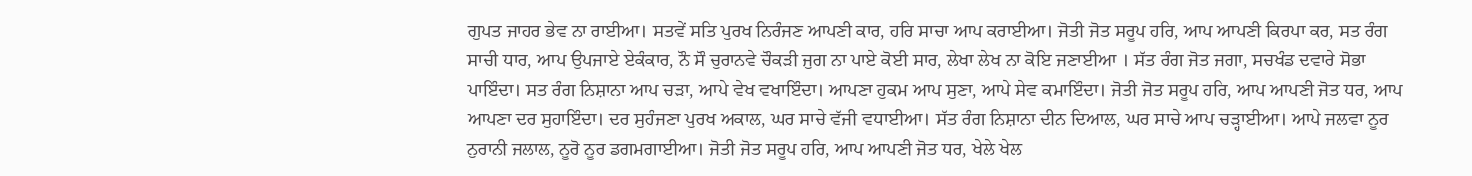ਗੁਪਤ ਜਾਹਰ ਭੇਵ ਨਾ ਰਾਈਆ। ਸਤਵੇਂ ਸਤਿ ਪੁਰਖ ਨਿਰੰਜਣ ਆਪਣੀ ਕਾਰ, ਹਰਿ ਸਾਚਾ ਆਪ ਕਰਾਈਆ। ਜੋਤੀ ਜੋਤ ਸਰੂਪ ਹਰਿ, ਆਪ ਆਪਣੀ ਕਿਰਪਾ ਕਰ, ਸਤ ਰੰਗ ਸਾਚੀ ਧਾਰ, ਆਪ ਉਪਜਾਏ ਏਕੰਕਾਰ, ਨੌ ਸੌ ਚੁਰਾਨਵੇ ਚੌਕੜੀ ਜੁਗ ਨਾ ਪਾਏ ਕੋਈ ਸਾਰ, ਲੇਖਾ ਲੇਖ ਨਾ ਕੋਇ ਜਣਾਈਆ । ਸੱਤ ਰੰਗ ਜੋਤ ਜਗਾ, ਸਚਖੰਡ ਦਵਾਰੇ ਸੋਭਾ ਪਾਇੰਦਾ। ਸਤ ਰੰਗ ਨਿਸ਼ਾਨਾ ਆਪ ਚੜਾ, ਆਪੇ ਵੇਖ ਵਖਾਇੰਦਾ। ਆਪਣਾ ਹੁਕਮ ਆਪ ਸੁਣਾ, ਆਪੇ ਸੇਵ ਕਮਾਇੰਦਾ। ਜੋਤੀ ਜੋਤ ਸਰੂਪ ਹਰਿ, ਆਪ ਆਪਣੀ ਜੋਤ ਧਰ, ਆਪ ਆਪਣਾ ਦਰ ਸੁਹਾਇੰਦਾ। ਦਰ ਸੁਹੰਜਣਾ ਪੁਰਖ ਅਕਾਲ, ਘਰ ਸਾਚੇ ਵੱਜੀ ਵਧਾਈਆ। ਸੱਤ ਰੰਗ ਨਿਸ਼ਾਨਾ ਦੀਨ ਦਿਆਲ, ਘਰ ਸਾਚੇ ਆਪ ਚੜ੍ਹਾਈਆ। ਆਪੇ ਜਲਵਾ ਨੂਰ ਨੁਰਾਨੀ ਜਲਾਲ, ਨੂਰੋ ਨੂਰ ਡਗਮਗਾਈਆ। ਜੋਤੀ ਜੋਤ ਸਰੂਪ ਹਰਿ, ਆਪ ਆਪਣੀ ਜੋਤ ਧਰ, ਖੇਲੇ ਖੇਲ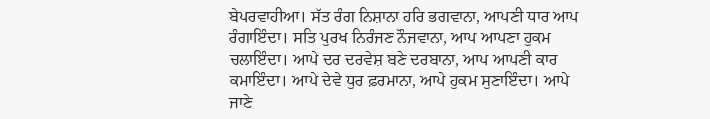ਬੇਪਰਵਾਹੀਆ। ਸੱਤ ਰੰਗ ਨਿਸ਼ਾਨਾ ਹਰਿ ਭਗਵਾਨਾ, ਆਪਣੀ ਧਾਰ ਆਪ ਰੰਗਾਇੰਦਾ। ਸਤਿ ਪੁਰਖ ਨਿਰੰਜਣ ਨੌਜਵਾਨਾ, ਆਪ ਆਪਣਾ ਹੁਕਮ ਚਲਾਇੰਦਾ। ਆਪੇ ਦਰ ਦਰਵੇਸ਼ ਬਣੇ ਦਰਬਾਨਾ, ਆਪ ਆਪਣੀ ਕਾਰ ਕਮਾਇੰਦਾ। ਆਪੇ ਦੇਵੇ ਧੁਰ ਫ਼ਰਮਾਨਾ, ਆਪੇ ਹੁਕਮ ਸੁਣਾਇੰਦਾ। ਆਪੇ ਜਾਣੇ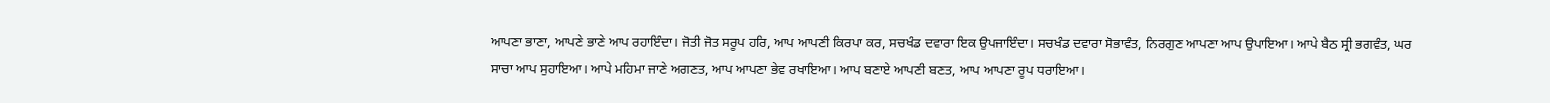ਆਪਣਾ ਭਾਣਾ, ਆਪਣੇ ਭਾਣੇ ਆਪ ਰਹਾਇੰਦਾ। ਜੋਤੀ ਜੋਤ ਸਰੂਪ ਹਰਿ, ਆਪ ਆਪਣੀ ਕਿਰਪਾ ਕਰ, ਸਚਖੰਡ ਦਵਾਰਾ ਇਕ ਉਪਜਾਇੰਦਾ। ਸਚਖੰਡ ਦਵਾਰਾ ਸੋਭਾਵੰਤ, ਨਿਰਗੁਣ ਆਪਣਾ ਆਪ ਉਪਾਇਆ। ਆਪੇ ਬੈਠ ਸ੍ਰੀ ਭਗਵੰਤ, ਘਰ ਸਾਚਾ ਆਪ ਸੁਹਾਇਆ। ਆਪੇ ਮਹਿਮਾ ਜਾਣੇ ਅਗਣਤ, ਆਪ ਆਪਣਾ ਭੇਵ ਰਖਾਇਆ। ਆਪ ਬਣਾਏ ਆਪਣੀ ਬਣਤ, ਆਪ ਆਪਣਾ ਰੂਪ ਧਰਾਇਆ।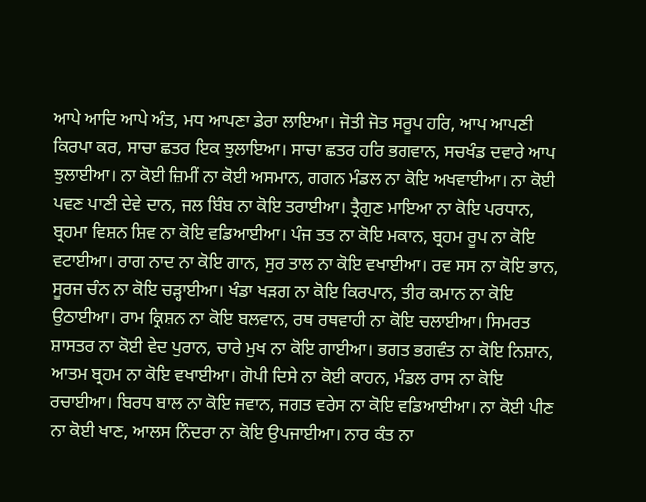ਆਪੇ ਆਦਿ ਆਪੇ ਅੰਤ, ਮਧ ਆਪਣਾ ਡੇਰਾ ਲਾਇਆ। ਜੋਤੀ ਜੋਤ ਸਰੂਪ ਹਰਿ, ਆਪ ਆਪਣੀ ਕਿਰਪਾ ਕਰ, ਸਾਚਾ ਛਤਰ ਇਕ ਝੁਲਾਇਆ। ਸਾਚਾ ਛਤਰ ਹਰਿ ਭਗਵਾਨ, ਸਚਖੰਡ ਦਵਾਰੇ ਆਪ ਝੁਲਾਈਆ। ਨਾ ਕੋਈ ਜ਼ਿਮੀਂ ਨਾ ਕੋਈ ਅਸਮਾਨ, ਗਗਨ ਮੰਡਲ ਨਾ ਕੋਇ ਅਖਵਾਈਆ। ਨਾ ਕੋਈ ਪਵਣ ਪਾਣੀ ਦੇਵੇ ਦਾਨ, ਜਲ ਬਿੰਬ ਨਾ ਕੋਇ ਤਰਾਈਆ। ਤ੍ਰੈਗੁਣ ਮਾਇਆ ਨਾ ਕੋਇ ਪਰਧਾਨ, ਬ੍ਰਹਮਾ ਵਿਸ਼ਨ ਸ਼ਿਵ ਨਾ ਕੋਇ ਵਡਿਆਈਆ। ਪੰਜ ਤਤ ਨਾ ਕੋਇ ਮਕਾਨ, ਬ੍ਰਹਮ ਰੂਪ ਨਾ ਕੋਇ ਵਟਾਈਆ। ਰਾਗ ਨਾਦ ਨਾ ਕੋਇ ਗਾਨ, ਸੁਰ ਤਾਲ ਨਾ ਕੋਇ ਵਖਾਈਆ। ਰਵ ਸਸ ਨਾ ਕੋਇ ਭਾਨ, ਸੂਰਜ ਚੰਨ ਨਾ ਕੋਇ ਚੜ੍ਹਾਈਆ। ਖੰਡਾ ਖੜਗ ਨਾ ਕੋਇ ਕਿਰਪਾਨ, ਤੀਰ ਕਮਾਨ ਨਾ ਕੋਇ ਉਠਾਈਆ। ਰਾਮ ਕ੍ਰਿਸ਼ਨ ਨਾ ਕੋਇ ਬਲਵਾਨ, ਰਥ ਰਥਵਾਹੀ ਨਾ ਕੋਇ ਚਲਾਈਆ। ਸਿਮਰਤ ਸ਼ਾਸਤਰ ਨਾ ਕੋਈ ਵੇਦ ਪੁਰਾਨ, ਚਾਰੇ ਮੁਖ ਨਾ ਕੋਇ ਗਾਈਆ। ਭਗਤ ਭਗਵੰਤ ਨਾ ਕੋਇ ਨਿਸ਼ਾਨ, ਆਤਮ ਬ੍ਰਹਮ ਨਾ ਕੋਇ ਵਖਾਈਆ। ਗੋਪੀ ਦਿਸੇ ਨਾ ਕੋਈ ਕਾਹਨ, ਮੰਡਲ ਰਾਸ ਨਾ ਕੋਇ ਰਚਾਈਆ। ਬਿਰਧ ਬਾਲ ਨਾ ਕੋਇ ਜਵਾਨ, ਜਗਤ ਵਰੇਸ ਨਾ ਕੋਇ ਵਡਿਆਈਆ। ਨਾ ਕੋਈ ਪੀਣ ਨਾ ਕੋਈ ਖਾਣ, ਆਲਸ ਨਿੰਦਰਾ ਨਾ ਕੋਇ ਉਪਜਾਈਆ। ਨਾਰ ਕੰਤ ਨਾ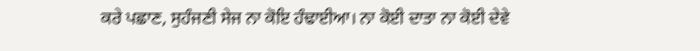ਕਰੇ ਪਛਾਣ, ਸੁਹੰਜਣੀ ਸੇਜ ਨਾ ਕੋਇ ਹੰਢਾਈਆ। ਨਾ ਕੋਈ ਦਾਤਾ ਨਾ ਕੋਈ ਦੇਵੇ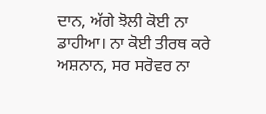ਦਾਨ, ਅੱਗੇ ਝੋਲੀ ਕੋਈ ਨਾ ਡਾਹੀਆ। ਨਾ ਕੋਈ ਤੀਰਥ ਕਰੇ ਅਸ਼ਨਾਨ, ਸਰ ਸਰੋਵਰ ਨਾ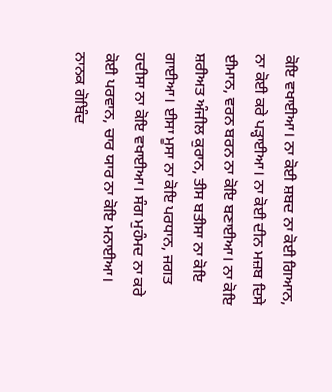ਕੋਇ ਵਖਾਈਆ। ਨਾ ਕੋਈ ਸ਼ਬਦ ਨਾ ਕੋਈ ਗਿਆਨ, ਨਾ ਕੋਈ ਕਰੇ ਪੜ੍ਹਾਈਆ। ਨਾ ਕੋਈ ਦੀਨ ਮਜ਼ਬ ਦਿਸੇ ਈਮਾਨ, ਵਰਨ ਬਰਨ ਨਾ ਕੋਇ ਬਣਾਈਆ। ਨਾ ਕੋਇ ਸ਼ਰੀਅਤ ਅੰਜੀਲ ਕੁਰਾਨ, ਤੀਸ ਬਤੀਸਾ ਨਾ ਕੋਇ ਗਾਈਆ। ਈਸਾ ਮੂਸਾ ਨਾ ਕੋਇ ਪਰਧਾਨ, ਜਗਤ ਹਦੀਸਾ ਨਾ ਕੋਇ ਵਖਾਈਆ। ਸੰਗ ਮੁਹੰਮਦ ਨਾ ਕਰੇ ਕੋਈ ਪਰਵਾਨ, ਚਾਰ ਯਾਰ ਨਾ ਕੋਇ ਮਨਾਈਆ। ਨਾਨਕ ਗੋਬਿੰਦ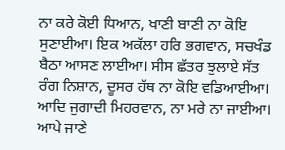ਨਾ ਕਰੇ ਕੋਈ ਧਿਆਨ, ਖਾਣੀ ਬਾਣੀ ਨਾ ਕੋਇ ਸੁਣਾਈਆ। ਇਕ ਅਕੱਲਾ ਹਰਿ ਭਗਵਾਨ, ਸਚਖੰਡ ਬੈਠਾ ਆਸਣ ਲਾਈਆ। ਸੀਸ ਛੱਤਰ ਝੁਲਾਏ ਸੱਤ ਰੰਗ ਨਿਸ਼ਾਨ, ਦੂਸਰ ਹੱਥ ਨਾ ਕੋਇ ਵਡਿਆਈਆ। ਆਦਿ ਜੁਗਾਦੀ ਮਿਹਰਵਾਨ, ਨਾ ਮਰੇ ਨਾ ਜਾਈਆ। ਆਪੇ ਜਾਣੇ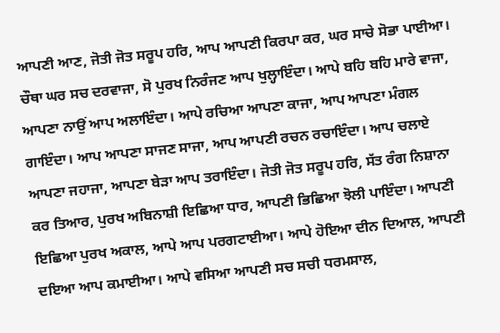ਆਪਣੀ ਆਣ, ਜੋਤੀ ਜੋਤ ਸਰੂਪ ਹਰਿ, ਆਪ ਆਪਣੀ ਕਿਰਪਾ ਕਰ, ਘਰ ਸਾਚੇ ਸੋਭਾ ਪਾਈਆ। ਚੌਥਾ ਘਰ ਸਚ ਦਰਵਾਜਾ, ਸੋ ਪੁਰਖ ਨਿਰੰਜਣ ਆਪ ਖੁਲ੍ਹਾਇੰਦਾ। ਆਪੇ ਬਹਿ ਬਹਿ ਮਾਰੇ ਵਾਜਾ, ਆਪਣਾ ਨਾਉਂ ਆਪ ਅਲਾਇੰਦਾ। ਆਪੇ ਰਚਿਆ ਆਪਣਾ ਕਾਜਾ, ਆਪ ਆਪਣਾ ਮੰਗਲ ਗਾਇੰਦਾ। ਆਪ ਆਪਣਾ ਸਾਜਣ ਸਾਜਾ, ਆਪ ਆਪਣੀ ਰਚਨ ਰਚਾਇੰਦਾ। ਆਪ ਚਲਾਏ ਆਪਣਾ ਜਹਾਜਾ, ਆਪਣਾ ਬੇੜਾ ਆਪ ਤਰਾਇੰਦਾ। ਜੋਤੀ ਜੋਤ ਸਰੂਪ ਹਰਿ, ਸੱਤ ਰੰਗ ਨਿਸ਼ਾਨਾ ਕਰ ਤਿਆਰ, ਪੁਰਖ ਅਬਿਨਾਸ਼ੀ ਇਛਿਆ ਧਾਰ, ਆਪਣੀ ਭਿਛਿਆ ਝੋਲੀ ਪਾਇੰਦਾ। ਆਪਣੀ ਇਛਿਆ ਪੁਰਖ ਅਕਾਲ, ਆਪੇ ਆਪ ਪਰਗਟਾਈਆ। ਆਪੇ ਹੋਇਆ ਦੀਨ ਦਿਆਲ, ਆਪਣੀ ਦਇਆ ਆਪ ਕਮਾਈਆ। ਆਪੇ ਵਸਿਆ ਆਪਣੀ ਸਚ ਸਚੀ ਧਰਮਸਾਲ,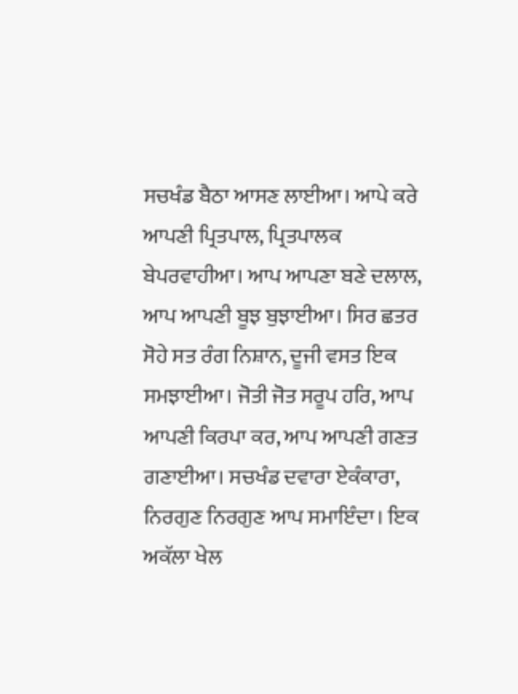ਸਚਖੰਡ ਬੈਠਾ ਆਸਣ ਲਾਈਆ। ਆਪੇ ਕਰੇ ਆਪਣੀ ਪ੍ਰਿਤਪਾਲ, ਪ੍ਰਿਤਪਾਲਕ ਬੇਪਰਵਾਹੀਆ। ਆਪ ਆਪਣਾ ਬਣੇ ਦਲਾਲ, ਆਪ ਆਪਣੀ ਬੂਝ ਬੁਝਾਈਆ। ਸਿਰ ਛਤਰ ਸੋਹੇ ਸਤ ਰੰਗ ਨਿਸ਼ਾਨ, ਦੂਜੀ ਵਸਤ ਇਕ ਸਮਝਾਈਆ। ਜੋਤੀ ਜੋਤ ਸਰੂਪ ਹਰਿ, ਆਪ ਆਪਣੀ ਕਿਰਪਾ ਕਰ, ਆਪ ਆਪਣੀ ਗਣਤ ਗਣਾਈਆ। ਸਚਖੰਡ ਦਵਾਰਾ ਏਕੰਕਾਰਾ, ਨਿਰਗੁਣ ਨਿਰਗੁਣ ਆਪ ਸਮਾਇੰਦਾ। ਇਕ ਅਕੱਲਾ ਖੇਲ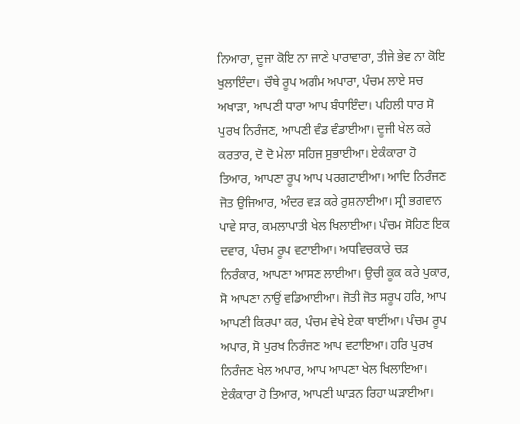ਨਿਆਰਾ, ਦੂਜਾ ਕੋਇ ਨਾ ਜਾਣੇ ਪਾਰਾਵਾਰਾ, ਤੀਜੇ ਭੇਵ ਨਾ ਕੋਇ ਖੁਲਾਇੰਦਾ। ਚੌਥੇ ਰੂਪ ਅਗੰਮ ਅਪਾਰਾ, ਪੰਚਮ ਲਾਏ ਸਚ ਅਖਾੜਾ, ਆਪਣੀ ਧਾਰਾ ਆਪ ਬੰਧਾਇੰਦਾ। ਪਹਿਲੀ ਧਾਰ ਸੋ ਪੁਰਖ ਨਿਰੰਜਣ, ਆਪਣੀ ਵੰਡ ਵੰਡਾਈਆ। ਦੂਜੀ ਖੇਲ ਕਰੇ ਕਰਤਾਰ, ਦੋ ਦੋ ਮੇਲਾ ਸਹਿਜ ਸੁਭਾਈਆ। ਏਕੰਕਾਰਾ ਹੋ ਤਿਆਰ, ਆਪਣਾ ਰੂਪ ਆਪ ਪਰਗਟਾਈਆ। ਆਦਿ ਨਿਰੰਜਣ ਜੋਤ ਉਜਿਆਰ, ਅੰਦਰ ਵੜ ਕਰੇ ਰੁਸ਼ਨਾਈਆ। ਸ੍ਰੀ ਭਗਵਾਨ ਪਾਵੇ ਸਾਰ, ਕਮਲਾਪਾਤੀ ਖੇਲ ਖਿਲਾਈਆ। ਪੰਚਮ ਸੋਹਿਣ ਇਕ ਦਵਾਰ, ਪੰਚਮ ਰੂਪ ਵਟਾਈਆ। ਅਧਵਿਚਕਾਰੇ ਚੜ ਨਿਰੰਕਾਰ, ਆਪਣਾ ਆਸਣ ਲਾਈਆ। ਉਚੀ ਕੂਕ ਕਰੇ ਪੁਕਾਰ, ਸੋ ਆਪਣਾ ਨਾਉਂ ਵਡਿਆਈਆ। ਜੋਤੀ ਜੋਤ ਸਰੂਪ ਹਰਿ, ਆਪ ਆਪਣੀ ਕਿਰਪਾ ਕਰ, ਪੰਚਮ ਵੇਖੇ ਏਕਾ ਥਾਈਂਆ। ਪੰਚਮ ਰੂਪ ਅਪਾਰ, ਸੋ ਪੁਰਖ ਨਿਰੰਜਣ ਆਪ ਵਟਾਇਆ। ਹਰਿ ਪੁਰਖ ਨਿਰੰਜਣ ਖੇਲ ਅਪਾਰ, ਆਪ ਆਪਣਾ ਖੇਲ ਖਿਲਾਇਆ। ਏਕੰਕਾਰਾ ਹੋ ਤਿਆਰ, ਆਪਣੀ ਘਾੜਨ ਰਿਹਾ ਘੜਾਈਆ।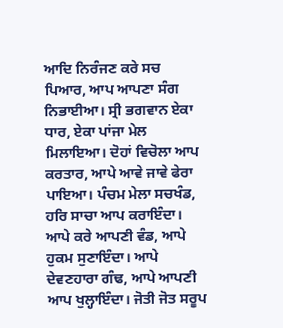ਆਦਿ ਨਿਰੰਜਣ ਕਰੇ ਸਚ ਪਿਆਰ, ਆਪ ਆਪਣਾ ਸੰਗ ਨਿਭਾਈਆ। ਸ੍ਰੀ ਭਗਵਾਨ ਏਕਾ ਧਾਰ, ਏਕਾ ਪਾਂਜਾ ਮੇਲ ਮਿਲਾਇਆ। ਦੋਹਾਂ ਵਿਚੋਲਾ ਆਪ ਕਰਤਾਰ, ਆਪੇ ਆਵੇ ਜਾਵੇ ਫੇਰਾ ਪਾਇਆ। ਪੰਚਮ ਮੇਲਾ ਸਚਖੰਡ, ਹਰਿ ਸਾਚਾ ਆਪ ਕਰਾਇੰਦਾ। ਆਪੇ ਕਰੇ ਆਪਣੀ ਵੰਡ, ਆਪੇ ਹੁਕਮ ਸੁਣਾਇੰਦਾ। ਆਪੇ ਦੇਵਣਹਾਰਾ ਗੰਢ, ਆਪੇ ਆਪਣੀ ਆਪ ਖੁਲ੍ਹਾਇੰਦਾ। ਜੋਤੀ ਜੋਤ ਸਰੂਪ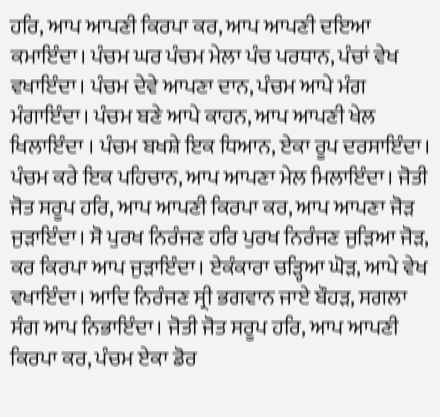ਹਰਿ, ਆਪ ਆਪਣੀ ਕਿਰਪਾ ਕਰ, ਆਪ ਆਪਣੀ ਦਇਆ ਕਮਾਇੰਦਾ। ਪੰਚਮ ਘਰ ਪੰਚਮ ਮੇਲਾ ਪੰਚ ਪਰਧਾਨ, ਪੰਚਾਂ ਵੇਖ ਵਖਾਇੰਦਾ। ਪੰਚਮ ਦੇਵੇ ਆਪਣਾ ਦਾਨ, ਪੰਚਮ ਆਪੇ ਮੰਗ ਮੰਗਾਇੰਦਾ। ਪੰਚਮ ਬਣੇ ਆਪੇ ਕਾਹਨ, ਆਪ ਆਪਣੀ ਖੇਲ ਖਿਲਾਇੰਦਾ । ਪੰਚਮ ਬਖਸ਼ੇ ਇਕ ਧਿਆਨ, ਏਕਾ ਰੂਪ ਦਰਸਾਇੰਦਾ। ਪੰਚਮ ਕਰੇ ਇਕ ਪਹਿਚਾਨ, ਆਪ ਆਪਣਾ ਮੇਲ ਮਿਲਾਇੰਦਾ। ਜੋਤੀ ਜੋਤ ਸਰੂਪ ਹਰਿ, ਆਪ ਆਪਣੀ ਕਿਰਪਾ ਕਰ, ਆਪ ਆਪਣਾ ਜੋੜ ਜੁੜਾਇੰਦਾ। ਸੋ ਪੁਰਖ ਨਿਰੰਜਣ ਹਰਿ ਪੁਰਖ ਨਿਰੰਜਣ ਜੁੜਿਆ ਜੋੜ, ਕਰ ਕਿਰਪਾ ਆਪ ਜੁੜਾਇੰਦਾ। ਏਕੰਕਾਰਾ ਚੜ੍ਹਿਆ ਘੋੜ, ਆਪੇ ਵੇਖ ਵਖਾਇੰਦਾ। ਆਦਿ ਨਿਰੰਜਣ ਸ੍ਰੀ ਭਗਵਾਨ ਜਾਏ ਬੌਹੜ, ਸਗਲਾ ਸੰਗ ਆਪ ਨਿਭਾਇੰਦਾ। ਜੋਤੀ ਜੋਤ ਸਰੂਪ ਹਰਿ, ਆਪ ਆਪਣੀ ਕਿਰਪਾ ਕਰ, ਪੰਚਮ ਏਕਾ ਡੋਰ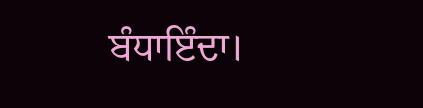ਬੰਧਾਇੰਦਾ।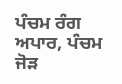ਪੰਚਮ ਰੰਗ ਅਪਾਰ, ਪੰਚਮ ਜੋੜ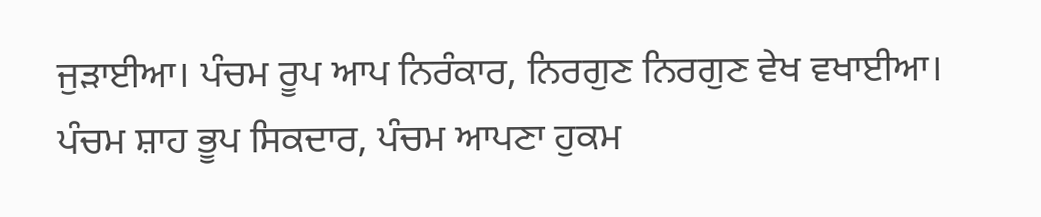ਜੁੜਾਈਆ। ਪੰਚਮ ਰੂਪ ਆਪ ਨਿਰੰਕਾਰ, ਨਿਰਗੁਣ ਨਿਰਗੁਣ ਵੇਖ ਵਖਾਈਆ। ਪੰਚਮ ਸ਼ਾਹ ਭੂਪ ਸਿਕਦਾਰ, ਪੰਚਮ ਆਪਣਾ ਹੁਕਮ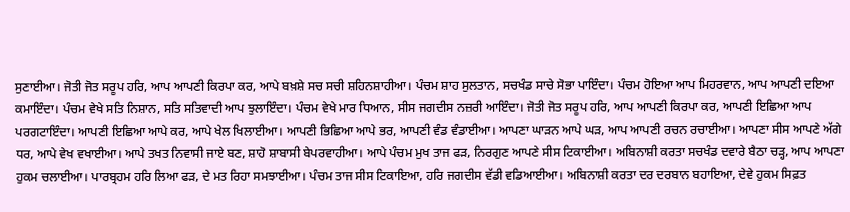ਸੁਣਾਈਆ। ਜੋਤੀ ਜੋਤ ਸਰੂਪ ਹਰਿ, ਆਪ ਆਪਣੀ ਕਿਰਪਾ ਕਰ, ਆਪੇ ਬਖ਼ਸ਼ੇ ਸਚ ਸਚੀ ਸ਼ਹਿਨਸ਼ਾਹੀਆ। ਪੰਚਮ ਸ਼ਾਹ ਸੁਲਤਾਨ, ਸਚਖੰਡ ਸਾਚੇ ਸੋਭਾ ਪਾਇੰਦਾ। ਪੰਚਮ ਹੋਇਆ ਆਪ ਮਿਹਰਵਾਨ, ਆਪ ਆਪਣੀ ਦਇਆ ਕਮਾਇੰਦਾ। ਪੰਚਮ ਵੇਖੇ ਸਤਿ ਨਿਸ਼ਾਨ, ਸਤਿ ਸਤਿਵਾਦੀ ਆਪ ਝੁਲਾਇੰਦਾ। ਪੰਚਮ ਵੇਖੇ ਮਾਰ ਧਿਆਨ, ਸੀਸ ਜਗਦੀਸ ਨਜ਼ਰੀ ਆਇੰਦਾ। ਜੋਤੀ ਜੋਤ ਸਰੂਪ ਹਰਿ, ਆਪ ਆਪਣੀ ਕਿਰਪਾ ਕਰ, ਆਪਣੀ ਇਛਿਆ ਆਪ ਪਰਗਟਾਇੰਦਾ। ਆਪਣੀ ਇਛਿਆ ਆਪੇ ਕਰ, ਆਪੇ ਖੇਲ ਖਿਲਾਈਆ। ਆਪਣੀ ਭਿਛਿਆ ਆਪੇ ਭਰ, ਆਪਣੀ ਵੰਡ ਵੰਡਾਈਆ। ਆਪਣਾ ਘਾੜਨ ਆਪੇ ਘੜ, ਆਪ ਆਪਣੀ ਰਚਨ ਰਚਾਈਆ। ਆਪਣਾ ਸੀਸ ਆਪਣੇ ਅੱਗੇ ਧਰ, ਆਪੇ ਵੇਖ ਵਖਾਈਆ। ਆਪੇ ਤਖਤ ਨਿਵਾਸੀ ਜਾਏ ਬਣ, ਸ਼ਾਹੋ ਸ਼ਾਬਾਸੀ ਬੇਪਰਵਾਹੀਆ। ਆਪੇ ਪੰਚਮ ਮੁਖ ਤਾਜ ਫੜ, ਨਿਰਗੁਣ ਆਪਣੇ ਸੀਸ ਟਿਕਾਈਆ। ਅਬਿਨਾਸ਼ੀ ਕਰਤਾ ਸਚਖੰਡ ਦਵਾਰੇ ਬੈਠਾ ਚੜ੍ਹ, ਆਪ ਆਪਣਾ ਹੁਕਮ ਚਲਾਈਆ। ਪਾਰਬ੍ਰਹਮ ਹਰਿ ਲਿਆ ਫੜ, ਦੇ ਮਤ ਰਿਹਾ ਸਮਝਾਈਆ। ਪੰਚਮ ਤਾਜ ਸੀਸ ਟਿਕਾਇਆ, ਹਰਿ ਜਗਦੀਸ ਵੱਡੀ ਵਡਿਆਈਆ। ਅਬਿਨਾਸ਼ੀ ਕਰਤਾ ਦਰ ਦਰਬਾਨ ਬਹਾਇਆ, ਦੇਵੇ ਹੁਕਮ ਸਿਫ਼ਤ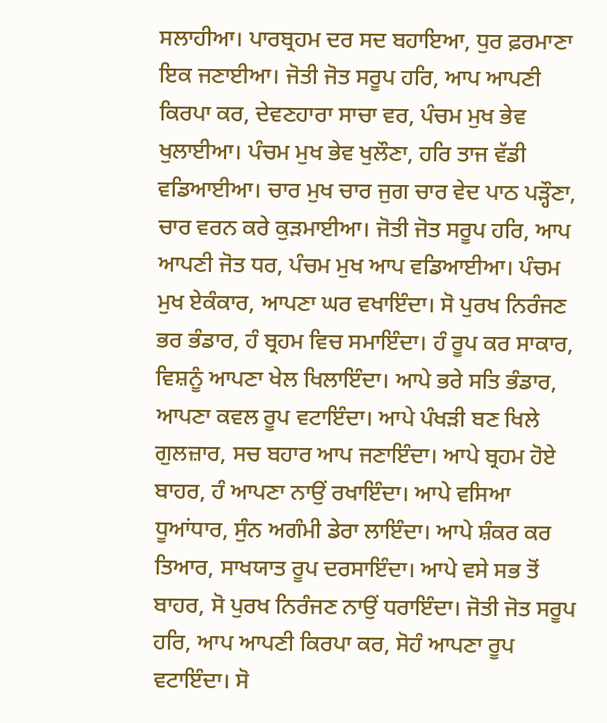ਸਲਾਹੀਆ। ਪਾਰਬ੍ਰਹਮ ਦਰ ਸਦ ਬਹਾਇਆ, ਧੁਰ ਫ਼ਰਮਾਣਾ ਇਕ ਜਣਾਈਆ। ਜੋਤੀ ਜੋਤ ਸਰੂਪ ਹਰਿ, ਆਪ ਆਪਣੀ ਕਿਰਪਾ ਕਰ, ਦੇਵਣਹਾਰਾ ਸਾਚਾ ਵਰ, ਪੰਚਮ ਮੁਖ ਭੇਵ ਖੁਲਾਈਆ। ਪੰਚਮ ਮੁਖ ਭੇਵ ਖੁਲੌਣਾ, ਹਰਿ ਤਾਜ ਵੱਡੀ ਵਡਿਆਈਆ। ਚਾਰ ਮੁਖ ਚਾਰ ਜੁਗ ਚਾਰ ਵੇਦ ਪਾਠ ਪੜ੍ਹੌਣਾ, ਚਾਰ ਵਰਨ ਕਰੇ ਕੁੜਮਾਈਆ। ਜੋਤੀ ਜੋਤ ਸਰੂਪ ਹਰਿ, ਆਪ ਆਪਣੀ ਜੋਤ ਧਰ, ਪੰਚਮ ਮੁਖ ਆਪ ਵਡਿਆਈਆ। ਪੰਚਮ ਮੁਖ ਏਕੰਕਾਰ, ਆਪਣਾ ਘਰ ਵਖਾਇੰਦਾ। ਸੋ ਪੁਰਖ ਨਿਰੰਜਣ ਭਰ ਭੰਡਾਰ, ਹੰ ਬ੍ਰਹਮ ਵਿਚ ਸਮਾਇੰਦਾ। ਹੰ ਰੂਪ ਕਰ ਸਾਕਾਰ, ਵਿਸ਼ਨੂੰ ਆਪਣਾ ਖੇਲ ਖਿਲਾਇੰਦਾ। ਆਪੇ ਭਰੇ ਸਤਿ ਭੰਡਾਰ, ਆਪਣਾ ਕਵਲ ਰੂਪ ਵਟਾਇੰਦਾ। ਆਪੇ ਪੰਖੜੀ ਬਣ ਖਿਲੇ ਗੁਲਜ਼ਾਰ, ਸਚ ਬਹਾਰ ਆਪ ਜਣਾਇੰਦਾ। ਆਪੇ ਬ੍ਰਹਮ ਹੋਏ ਬਾਹਰ, ਹੰ ਆਪਣਾ ਨਾਉਂ ਰਖਾਇੰਦਾ। ਆਪੇ ਵਸਿਆ ਧੂਆਂਧਾਰ, ਸੁੰਨ ਅਗੰਮੀ ਡੇਰਾ ਲਾਇੰਦਾ। ਆਪੇ ਸ਼ੰਕਰ ਕਰ ਤਿਆਰ, ਸਾਖਯਾਤ ਰੂਪ ਦਰਸਾਇੰਦਾ। ਆਪੇ ਵਸੇ ਸਭ ਤੋਂ ਬਾਹਰ, ਸੋ ਪੁਰਖ ਨਿਰੰਜਣ ਨਾਉਂ ਧਰਾਇੰਦਾ। ਜੋਤੀ ਜੋਤ ਸਰੂਪ ਹਰਿ, ਆਪ ਆਪਣੀ ਕਿਰਪਾ ਕਰ, ਸੋਹੰ ਆਪਣਾ ਰੂਪ ਵਟਾਇੰਦਾ। ਸੋ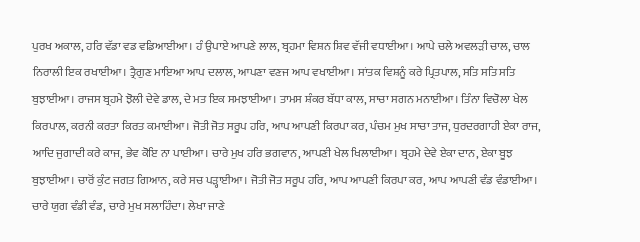ਪੁਰਖ ਅਕਾਲ, ਹਰਿ ਵੱਡਾ ਵਡ ਵਡਿਆਈਆ। ਹੰ ਉਪਾਏ ਆਪਣੇ ਲਾਲ, ਬ੍ਰਹਮਾ ਵਿਸ਼ਨ ਸ਼ਿਵ ਵੱਜੀ ਵਧਾਈਆ। ਆਪੇ ਚਲੇ ਅਵਲੜੀ ਚਾਲ, ਚਾਲ ਨਿਰਾਲੀ ਇਕ ਰਖਾਈਆ। ਤ੍ਰੈਗੁਣ ਮਾਇਆ ਆਪ ਦਲਾਲ, ਆਪਣਾ ਵਣਜ ਆਪ ਵਖਾਈਆ। ਸਾਂਤਕ ਵਿਸ਼ਨੂੰ ਕਰੇ ਪ੍ਰਿਤਪਾਲ, ਸਤਿ ਸਤਿ ਸਤਿ ਬੁਝਾਈਆ। ਰਾਜਸ ਬ੍ਰਹਮੇ ਝੋਲੀ ਦੇਵੇ ਡਾਲ, ਦੇ ਮਤ ਇਕ ਸਮਝਾਈਆ। ਤਾਮਸ ਸ਼ੰਕਰ ਬੱਧਾ ਕਾਲ, ਸਾਚਾ ਸਗਨ ਮਨਾਈਆ। ਤਿੰਨਾ ਵਿਚੋਲਾ ਖੇਲ ਕਿਰਪਾਲ, ਕਰਨੀ ਕਰਤਾ ਕਿਰਤ ਕਮਾਈਆ। ਜੋਤੀ ਜੋਤ ਸਰੂਪ ਹਰਿ, ਆਪ ਆਪਣੀ ਕਿਰਪਾ ਕਰ, ਪੰਚਮ ਮੁਖ ਸਾਚਾ ਤਾਜ, ਧੁਰਦਰਗਾਹੀ ਏਕਾ ਰਾਜ, ਆਦਿ ਜੁਗਾਦੀ ਕਰੇ ਕਾਜ, ਭੇਵ ਕੋਇ ਨਾ ਪਾਈਆ। ਚਾਰੇ ਮੁਖ ਹਰਿ ਭਗਵਾਨ, ਆਪਣੀ ਖੇਲ ਖਿਲਾਈਆ। ਬ੍ਰਹਮੇ ਦੇਵੇ ਏਕਾ ਦਾਨ, ਏਕਾ ਬੂਝ ਬੁਝਾਈਆ। ਚਾਰੋਂ ਕੁੰਟ ਜਗਤ ਗਿਆਨ, ਕਰੇ ਸਚ ਪੜ੍ਹਾਈਆ। ਜੋਤੀ ਜੋਤ ਸਰੂਪ ਹਰਿ, ਆਪ ਆਪਣੀ ਕਿਰਪਾ ਕਰ, ਆਪ ਆਪਣੀ ਵੰਡ ਵੰਡਾਈਆ। ਚਾਰੇ ਯੁਗ ਵੰਡੀ ਵੰਡ, ਚਾਰੇ ਮੁਖ ਸਲਾਹਿੰਦਾ। ਲੇਖਾ ਜਾਣੇ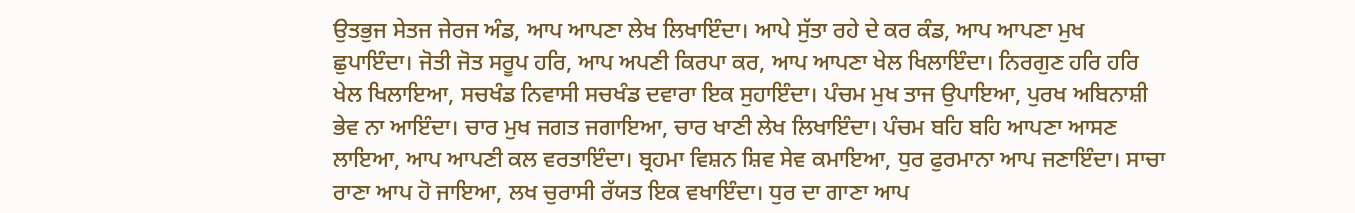ਉਤਭੁਜ ਸੇਤਜ ਜੇਰਜ ਅੰਡ, ਆਪ ਆਪਣਾ ਲੇਖ ਲਿਖਾਇੰਦਾ। ਆਪੇ ਸੁੱਤਾ ਰਹੇ ਦੇ ਕਰ ਕੰਡ, ਆਪ ਆਪਣਾ ਮੁਖ ਛੁਪਾਇੰਦਾ। ਜੋਤੀ ਜੋਤ ਸਰੂਪ ਹਰਿ, ਆਪ ਅਪਣੀ ਕਿਰਪਾ ਕਰ, ਆਪ ਆਪਣਾ ਖੇਲ ਖਿਲਾਇੰਦਾ। ਨਿਰਗੁਣ ਹਰਿ ਹਰਿ ਖੇਲ ਖਿਲਾਇਆ, ਸਚਖੰਡ ਨਿਵਾਸੀ ਸਚਖੰਡ ਦਵਾਰਾ ਇਕ ਸੁਹਾਇੰਦਾ। ਪੰਚਮ ਮੁਖ ਤਾਜ ਉਪਾਇਆ, ਪੁਰਖ ਅਬਿਨਾਸ਼ੀ ਭੇਵ ਨਾ ਆਇੰਦਾ। ਚਾਰ ਮੁਖ ਜਗਤ ਜਗਾਇਆ, ਚਾਰ ਖਾਣੀ ਲੇਖ ਲਿਖਾਇੰਦਾ। ਪੰਚਮ ਬਹਿ ਬਹਿ ਆਪਣਾ ਆਸਣ ਲਾਇਆ, ਆਪ ਆਪਣੀ ਕਲ ਵਰਤਾਇੰਦਾ। ਬ੍ਰਹਮਾ ਵਿਸ਼ਨ ਸ਼ਿਵ ਸੇਵ ਕਮਾਇਆ, ਧੁਰ ਫੁਰਮਾਨਾ ਆਪ ਜਣਾਇੰਦਾ। ਸਾਚਾ ਰਾਣਾ ਆਪ ਹੋ ਜਾਇਆ, ਲਖ ਚੁਰਾਸੀ ਰੱਯਤ ਇਕ ਵਖਾਇੰਦਾ। ਧੁਰ ਦਾ ਗਾਣਾ ਆਪ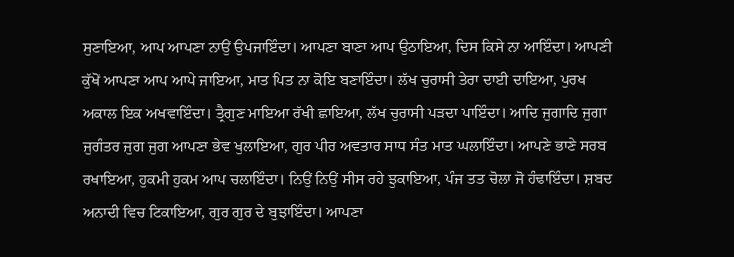ਸੁਣਾਇਆ, ਆਪ ਆਪਣਾ ਨਾਉਂ ਉਪਜਾਇੰਦਾ। ਆਪਣਾ ਬਾਣਾ ਆਪ ਉਠਾਇਆ, ਦਿਸ ਕਿਸੇ ਨਾ ਆਇੰਦਾ। ਆਪਣੀ ਕੁੱਖੋਂ ਆਪਣਾ ਆਪ ਆਪੇ ਜਾਇਆ, ਮਾਤ ਪਿਤ ਨਾ ਕੋਇ ਬਣਾਇੰਦਾ। ਲੱਖ ਚੁਰਾਸੀ ਤੇਰਾ ਦਾਈ ਦਾਇਆ, ਪੁਰਖ ਅਕਾਲ ਇਕ ਅਖਵਾਇੰਦਾ। ਤ੍ਰੈਗੁਣ ਮਾਇਆ ਰੱਖੀ ਛਾਇਆ, ਲੱਖ ਚੁਰਾਸੀ ਪੜਦਾ ਪਾਇੰਦਾ। ਆਦਿ ਜੁਗਾਦਿ ਜੁਗਾ ਜੁਗੰਤਰ ਜੁਗ ਜੁਗ ਆਪਣਾ ਭੇਵ ਖੁਲਾਇਆ, ਗੁਰ ਪੀਰ ਅਵਤਾਰ ਸਾਧ ਸੰਤ ਮਾਤ ਘਲਾਇੰਦਾ। ਆਪਣੇ ਭਾਣੇ ਸਰਬ ਰਖਾਇਆ, ਹੁਕਮੀ ਹੁਕਮ ਆਪ ਚਲਾਇੰਦਾ। ਨਿਉਂ ਨਿਉਂ ਸੀਸ ਰਹੇ ਝੁਕਾਇਆ, ਪੰਜ ਤਤ ਚੋਲਾ ਜੋ ਹੰਢਾਇੰਦਾ। ਸ਼ਬਦ ਅਨਾਦੀ ਵਿਚ ਟਿਕਾਇਆ, ਗੁਰ ਗੁਰ ਦੇ ਬੁਝਾਇੰਦਾ। ਆਪਣਾ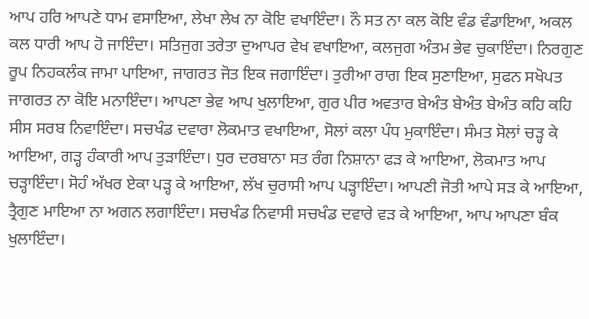ਆਪ ਹਰਿ ਆਪਣੇ ਧਾਮ ਵਸਾਇਆ, ਲੇਖਾ ਲੇਖ ਨਾ ਕੋਇ ਵਖਾਇੰਦਾ। ਨੌ ਸਤ ਨਾ ਕਲ ਕੋਇ ਵੰਡ ਵੰਡਾਇਆ, ਅਕਲ ਕਲ ਧਾਰੀ ਆਪ ਹੋ ਜਾਇੰਦਾ। ਸਤਿਜੁਗ ਤਰੇਤਾ ਦੁਆਪਰ ਵੇਖ ਵਖਾਇਆ, ਕਲਜੁਗ ਅੰਤਮ ਭੇਵ ਚੁਕਾਇੰਦਾ। ਨਿਰਗੁਣ ਰੂਪ ਨਿਹਕਲੰਕ ਜਾਮਾ ਪਾਇਆ, ਜਾਗਰਤ ਜੋਤ ਇਕ ਜਗਾਇੰਦਾ। ਤੁਰੀਆ ਰਾਗ ਇਕ ਸੁਣਾਇਆ, ਸੁਫਨ ਸਖੋਪਤ ਜਾਗਰਤ ਨਾ ਕੋਇ ਮਨਾਇੰਦਾ। ਆਪਣਾ ਭੇਵ ਆਪ ਖੁਲਾਇਆ, ਗੁਰ ਪੀਰ ਅਵਤਾਰ ਬੇਅੰਤ ਬੇਅੰਤ ਬੇਅੰਤ ਕਹਿ ਕਹਿ ਸੀਸ ਸਰਬ ਨਿਵਾਇੰਦਾ। ਸਚਖੰਡ ਦਵਾਰਾ ਲੋਕਮਾਤ ਵਖਾਇਆ, ਸੋਲਾਂ ਕਲਾ ਪੰਧ ਮੁਕਾਇੰਦਾ। ਸੰਮਤ ਸੋਲਾਂ ਚੜ੍ਹ ਕੇ ਆਇਆ, ਗੜ੍ਹ ਹੰਕਾਰੀ ਆਪ ਤੁੜਾਇੰਦਾ। ਧੁਰ ਦਰਬਾਨਾ ਸਤ ਰੰਗ ਨਿਸ਼ਾਨਾ ਫੜ ਕੇ ਆਇਆ, ਲੋਕਮਾਤ ਆਪ ਚੜ੍ਹਾਇੰਦਾ। ਸੋਹੰ ਅੱਖਰ ਏਕਾ ਪੜ੍ਹ ਕੇ ਆਇਆ, ਲੱਖ ਚੁਰਾਸੀ ਆਪ ਪੜ੍ਹਾਇੰਦਾ। ਆਪਣੀ ਜੋਤੀ ਆਪੇ ਸੜ ਕੇ ਆਇਆ, ਤ੍ਰੈਗੁਣ ਮਾਇਆ ਨਾ ਅਗਨ ਲਗਾਇੰਦਾ। ਸਚਖੰਡ ਨਿਵਾਸੀ ਸਚਖੰਡ ਦਵਾਰੇ ਵੜ ਕੇ ਆਇਆ, ਆਪ ਆਪਣਾ ਬੰਕ ਖੁਲਾਇੰਦਾ।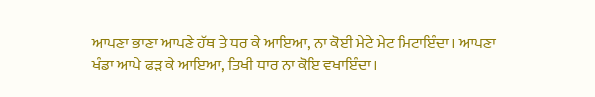ਆਪਣਾ ਭਾਣਾ ਆਪਣੇ ਹੱਥ ਤੇ ਧਰ ਕੇ ਆਇਆ, ਨਾ ਕੋਈ ਮੇਟੇ ਮੇਟ ਮਿਟਾਇੰਦਾ। ਆਪਣਾ ਖੰਡਾ ਆਪੇ ਫੜ ਕੇ ਆਇਆ, ਤਿਖੀ ਧਾਰ ਨਾ ਕੋਇ ਵਖਾਇੰਦਾ।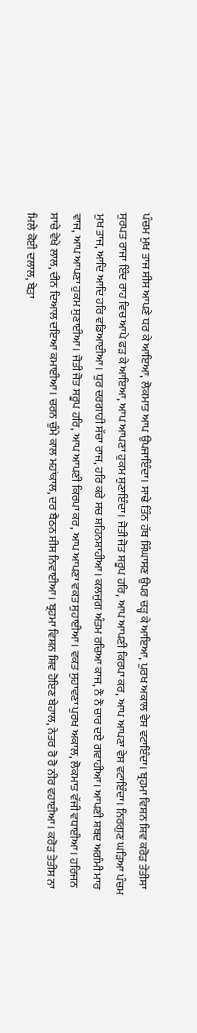ਪੰਚਮ ਮੁਖ ਤਾਜ ਸੀਸ ਆਪਣੇ ਧਰ ਕੇ ਆਇਆ, ਲੋਕਮਾਤ ਆਪ ਉਪਜਾਇੰਦਾ। ਸਾਢੇ ਤਿੰਨ ਹੱਥ ਸਿੰਘਾਸਣ ਉਪਰ ਚੜ੍ਹ ਕੇ ਆਇਆ, ਪੁਰਖ ਅਕਾਲ ਵੇਸ ਵਟਾਇੰਦਾ। ਬ੍ਰਹਮਾ ਵਿਸ਼ਨ ਸ਼ਿਵ ਕਰੋੜ ਤੇਤੀਸਾ ਸੁਰਪਤ ਰਾਜਾ ਇੰਦ ਰਾਹ ਵਿਚ ਆਪੇ ਫੜ ਕੇ ਆਇਆ, ਆਪ ਆਪਣਾ ਹੁਕਮ ਸੁਣਾਇੰਦਾ। ਜੋਤੀ ਜੋਤ ਸਰੂਪ ਹਰਿ, ਆਪ ਆਪਣੀ ਕਿਰਪਾ ਕਰ, ਆਪ ਆਪਣਾ ਵੇਸ ਵਟਾਇੰਦਾ। ਨਿਰਗੁਣ ਘੜਿਆ ਪੰਚਮ ਮੁਖ ਤਾਜ, ਆਦਿ ਆਦਿ ਹਰਿ ਵਡਿਆਈਆ। ਧੁਰ ਦਰਗਾਹੀ ਸੱਚਾ ਰਾਜ, ਹਰਿ ਕਰੇ ਸਚ ਸ਼ਹਿਨਸ਼ਾਹੀਆ। ਕਲਜੁਗ ਅੰਤਮ ਰਚਿਆ ਕਾਜ, ਨੌ ਨੌ ਚਾਰ ਦਏ ਗਵਾਹੀਆ। ਆਪਣੀ ਸ਼ਬਦ ਅਗੰਮੀ ਮਾਰ ਵਾਜ, ਆਪ ਆਪਣਾ ਹੁਕਮ ਸੁਣਾਈਆ। ਜੋਤੀ ਜੋਤ ਸਰੂਪ ਹਰਿ, ਆਪ ਆਪਣੀ ਕਿਰਪਾ ਕਰ, ਆਪ ਆਪਣਾ ਵਕਤ ਸੁਹਾਈਆ। ਵਕਤ ਸੁਹਾਵਣਾ ਪੁਰਖ ਅਕਾਲ, ਲੋਕਮਾਤ ਵੱਜੀ ਵਧਾਈਆ। ਹਰਿਜਨ ਸਾਚੇ ਵੇਖੇ ਲਾਲ, ਦੀਨ ਦਿਆਲ ਦਇਆ ਕਮਾਈਆ। ਚਰਨ ਚੁੰਮੇ ਕਾਲ ਮਹਾਂਕਾਲ, ਦਰ ਬੈਠਨ ਸੀਸ ਨਿਵਾਈਆ। ਬ੍ਰਹਮਾ ਵਿਸ਼ਨ ਸ਼ਿਵ ਹੋਇਣ ਬੇਹਾਲ, ਨੇਤਰ ਰੋ ਰੋ ਨੀਰ ਵਹਾਈਆ। ਕਰੋੜ ਤੇਤੀਸ ਨਾ ਮਿਲੇ ਕੋਈ ਦਲਾਲ, ਬੇੜਾ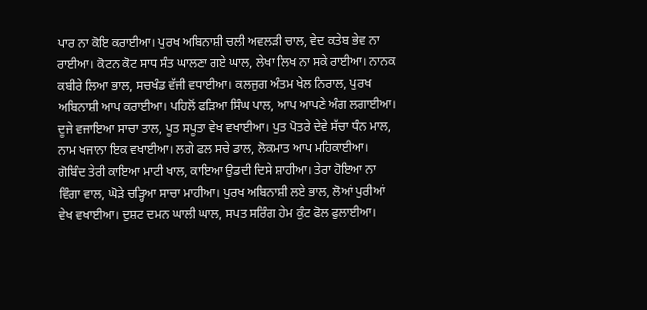ਪਾਰ ਨਾ ਕੋਇ ਕਰਾਈਆ। ਪੁਰਖ ਅਬਿਨਾਸ਼ੀ ਚਲੀ ਅਵਲੜੀ ਚਾਲ, ਵੇਦ ਕਤੇਬ ਭੇਵ ਨਾ ਰਾਈਆ। ਕੋਟਨ ਕੋਟ ਸਾਧ ਸੰਤ ਘਾਲਣਾ ਗਏ ਘਾਲ, ਲੇਖਾ ਲਿਖ ਨਾ ਸਕੇ ਰਾਈਆ। ਨਾਨਕ ਕਬੀਰੇ ਲਿਆ ਭਾਲ, ਸਚਖੰਡ ਵੱਜੀ ਵਧਾਈਆ। ਕਲਜੁਗ ਅੰਤਮ ਖੇਲ ਨਿਰਾਲ, ਪੁਰਖ ਅਬਿਨਾਸ਼ੀ ਆਪ ਕਰਾਈਆ। ਪਹਿਲੋਂ ਫੜਿਆ ਸਿੰਘ ਪਾਲ, ਆਪ ਆਪਣੇ ਅੰਗ ਲਗਾਈਆ। ਦੂਜੇ ਵਜਾਇਆ ਸਾਚਾ ਤਾਲ, ਪੂਤ ਸਪੂਤਾ ਵੇਖ ਵਖਾਈਆ। ਪੁਤ ਪੋਤਰੇ ਦੇਵੇ ਸੱਚਾ ਧੰਨ ਮਾਲ, ਨਾਮ ਖਜਾਨਾ ਇਕ ਵਖਾਈਆ। ਲਗੇ ਫਲ ਸਚੇ ਡਾਲ, ਲੋਕਮਾਤ ਆਪ ਮਹਿਕਾਈਆ। ਗੋਬਿੰਦ ਤੇਰੀ ਕਾਇਆ ਮਾਟੀ ਖਾਲ, ਕਾਇਆ ਉਡਦੀ ਦਿਸੇ ਸ਼ਾਹੀਆ। ਤੇਰਾ ਹੋਇਆ ਨਾ ਵਿੰਗਾ ਵਾਲ, ਘੋੜੇ ਚੜ੍ਹਿਆ ਸਾਚਾ ਮਾਹੀਆ। ਪੁਰਖ ਅਬਿਨਾਸ਼ੀ ਲਏ ਭਾਲ, ਲੋਆਂ ਪੁਰੀਆਂ ਵੇਖ ਵਖਾਈਆ। ਦੁਸ਼ਟ ਦਮਨ ਘਾਲੀ ਘਾਲ, ਸਪਤ ਸਰਿੰਗ ਹੇਮ ਕੁੰਟ ਫੋਲ ਫੁਲਾਈਆ।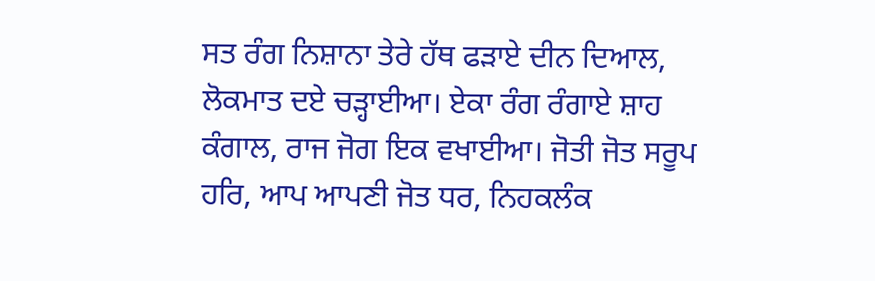ਸਤ ਰੰਗ ਨਿਸ਼ਾਨਾ ਤੇਰੇ ਹੱਥ ਫੜਾਏ ਦੀਨ ਦਿਆਲ, ਲੋਕਮਾਤ ਦਏ ਚੜ੍ਹਾਈਆ। ਏਕਾ ਰੰਗ ਰੰਗਾਏ ਸ਼ਾਹ ਕੰਗਾਲ, ਰਾਜ ਜੋਗ ਇਕ ਵਖਾਈਆ। ਜੋਤੀ ਜੋਤ ਸਰੂਪ ਹਰਿ, ਆਪ ਆਪਣੀ ਜੋਤ ਧਰ, ਨਿਹਕਲੰਕ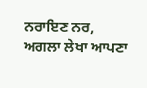ਨਰਾਇਣ ਨਰ, ਅਗਲਾ ਲੇਖਾ ਆਪਣਾ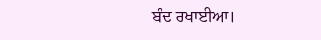ਬੰਦ ਰਖਾਈਆ।